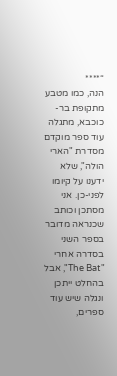“****
הנה, כמו מטבע מתקופת בר-כוכבא, מתגלה עוד ספר מוקדם מסדרת "הארי הולה", שלא ידענו על קיומו לפני-כן. אני מסתכן וכותב שכנראה מדובר בספר השני בסדרה אחרי "The Bat", אבל בהחלט ייתכן ונגלה שיש עוד ספרים,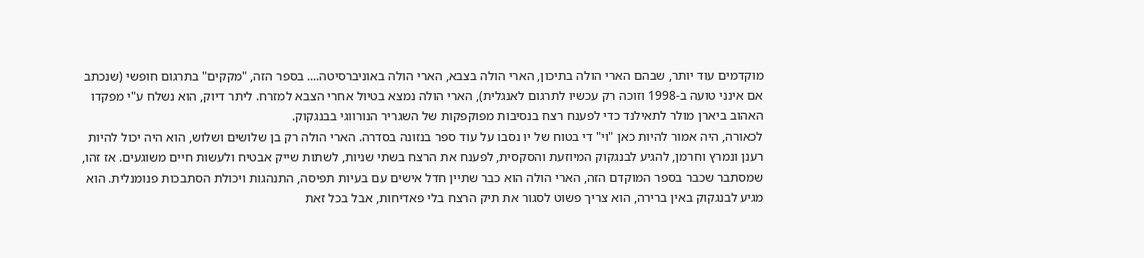מוקדמים עוד יותר, שבהם הארי הולה בתיכון, הארי הולה בצבא, הארי הולה באוניברסיטה.... בספר הזה, "מקקים" בתרגום חופשי (שנכתב אם אינני טועה ב-1998 וזוכה רק עכשיו לתרגום לאנגלית), הארי הולה נמצא בטיול אחרי הצבא למזרח. ליתר דיוק, הוא נשלח ע"י מפקדו האהוב ביארן מולר לתאילנד כדי לפענח רצח בנסיבות מפוקפקות של השגריר הנורווגי בבנגקוק.
לכאורה, היה אמור להיות כאן "וי" די בטוח של יו נסבו על עוד ספר בנזונה בסדרה. הארי הולה רק בן שלושים ושלוש, הוא היה יכול להיות רענן ונמרץ וחרמן, להגיע לבנגקוק המיוזעת והסקסית, לפענח את הרצח בשתי שניות, לשתות שייק אבטיח ולעשות חיים משוגעים. אז זהו, שמסתבר שכבר בספר המוקדם הזה, הארי הולה הוא כבר שתיין חדל אישים עם בעיות תפיסה, התנהגות ויכולת הסתבכות פנומנלית. הוא מגיע לבנגקוק באין ברירה, הוא צריך פשוט לסגור את תיק הרצח בלי פאדיחות, אבל בכל זאת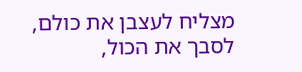מצליח לעצבן את כולם, לסבך את הכול,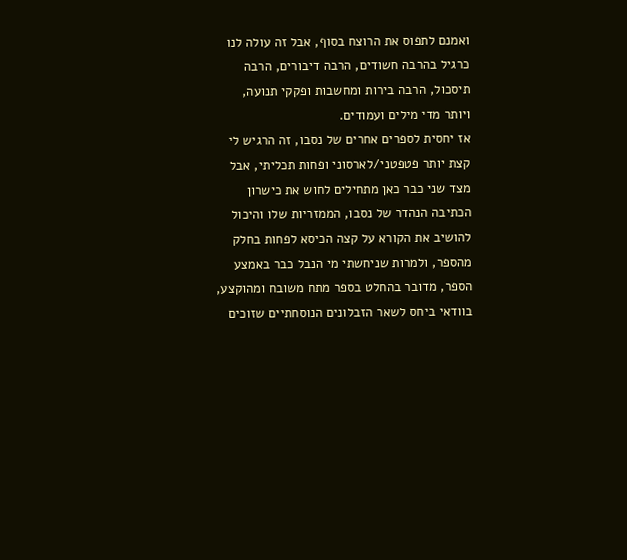ואמנם לתפוס את הרוצח בסוף, אבל זה עולה לנו כרגיל בהרבה חשודים, הרבה דיבורים, הרבה תיסכול, הרבה בירות ומחשבות ופקקי תנועה, ויותר מדי מילים ועמודים.
אז יחסית לספרים אחרים של נסבו, זה הרגיש לי קצת יותר פטפטני/לארסוני ופחות תכליתי, אבל מצד שני כבר כאן מתחילים לחוש את כישרון הכתיבה הנהדר של נסבו, הממזריות שלו והיכול להושיב את הקורא על קצה הכיסא לפחות בחלק מהספר, ולמרות שניחשתי מי הנבל כבר באמצע הספר, מדובר בהחלט בספר מתח משובח ומהוקצע, בוודאי ביחס לשאר הזבלונים הנוסחתיים שזוכים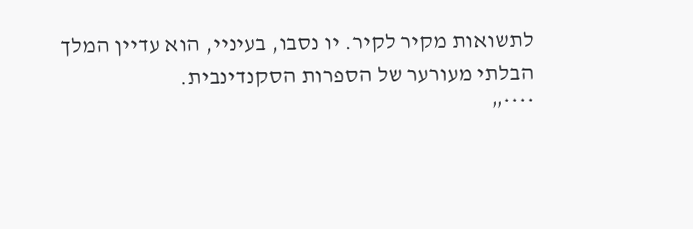לתשואות מקיר לקיר. יו נסבו, בעיניי, הוא עדיין המלך הבלתי מעורער של הספרות הסקנדינבית.
****”